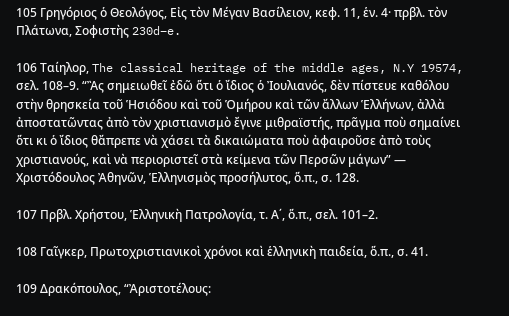105 Γρηγόριος ὁ Θεολόγος, Εἰς τὸν Μέγαν Βασίλειον, κεφ. 11, ἑν. 4· πρβλ. τὸν Πλάτωνα, Σοφιστὴς 230d–e.

106 Ταίηλορ, The classical heritage of the middle ages, N.Y 19574, σελ. 108–9. “Ἂς σημειωθεῖ ἐδῶ ὅτι ὁ ἴδιος ὁ Ἰουλιανός, δὲν πίστευε καθόλου στὴν θρησκεία τοῦ Ἡσιόδου καὶ τοῦ Ὁμήρου καὶ τῶν ἄλλων Ἑλλήνων, ἀλλὰ ἀποστατῶντας ἀπὸ τὸν χριστιανισμὸ ἔγινε μιθραϊστής, πρᾶγμα ποὺ σημαίνει ὅτι κι ὁ ἴδιος θἄπρεπε νὰ χάσει τὰ δικαιώματα ποὺ ἀφαιροῦσε ἀπὸ τοὺς χριστιανούς, καὶ νὰ περιοριστεῖ στὰ κείμενα τῶν Περσῶν μάγων” — Χριστόδουλος Ἀθηνῶν, Ἑλληνισμὸς προσήλυτος, ὅ.π., σ. 128.

107 Πρβλ. Χρήστου, Ἑλληνικὴ Πατρολογία, τ. Α΄, ὅ.π., σελ. 101–2.

108 Γαῖγκερ, Πρωτοχριστιανικοὶ χρόνοι καὶ ἑλληνικὴ παιδεία, ὅ.π., σ. 41.

109 Δρακόπουλος, “Ἀριστοτέλους: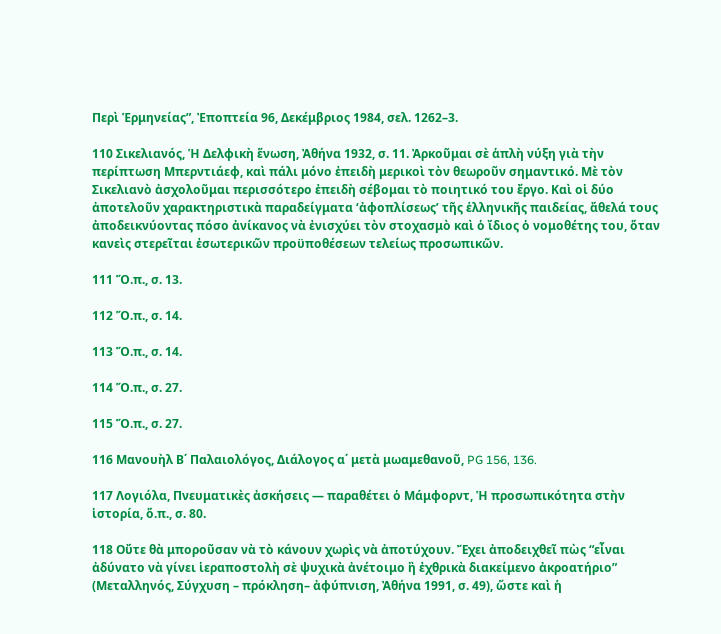Περὶ Ἑρμηνείας”, Ἐποπτεία 96, Δεκέμβριος 1984, σελ. 1262–3.

110 Σικελιανός, Ἡ Δελφικὴ ἕνωση, Ἀθήνα 1932, σ. 11. Ἀρκοῦμαι σὲ ἁπλὴ νύξη γιὰ τὴν περίπτωση Μπερντιάεφ, καὶ πάλι μόνο ἐπειδὴ μερικοὶ τὸν θεωροῦν σημαντικό. Μὲ τὸν Σικελιανὸ ἀσχολοῦμαι περισσότερο ἐπειδὴ σέβομαι τὸ ποιητικό του ἔργο. Καὶ οἱ δύο ἀποτελοῦν χαρακτηριστικὰ παραδείγματα ‘ἀφοπλίσεως’ τῆς ἑλληνικῆς παιδείας, ἄθελά τους ἀποδεικνύοντας πόσο ἀνίκανος νὰ ἐνισχύει τὸν στοχασμὸ καὶ ὁ ἴδιος ὁ νομοθέτης του, ὅταν κανεὶς στερεῖται ἐσωτερικῶν προϋποθέσεων τελείως προσωπικῶν.

111 Ὅ.π., σ. 13.

112 Ὅ.π., σ. 14.

113 Ὅ.π., σ. 14.

114 Ὅ.π., σ. 27.

115 Ὅ.π., σ. 27.

116 Μανουὴλ Β΄ Παλαιολόγος, Διάλογος α΄ μετὰ μωαμεθανοῦ, PG 156, 136.

117 Λογιόλα, Πνευματικὲς ἀσκήσεις — παραθέτει ὁ Μάμφορντ, Ἡ προσωπικότητα στὴν ἱστορία, ὅ.π., σ. 80.

118 Οὔτε θὰ μποροῦσαν νὰ τὸ κάνουν χωρὶς νὰ ἀποτύχουν. Ἔχει ἀποδειχθεῖ πὼς “εἶναι ἀδύνατο νὰ γίνει ἱεραποστολὴ σὲ ψυχικὰ ἀνέτοιμο ἢ ἐχθρικὰ διακείμενο ἀκροατήριο” (Μεταλληνός, Σύγχυση – πρόκληση– ἀφύπνιση, Ἀθήνα 1991, σ. 49), ὥστε καὶ ἡ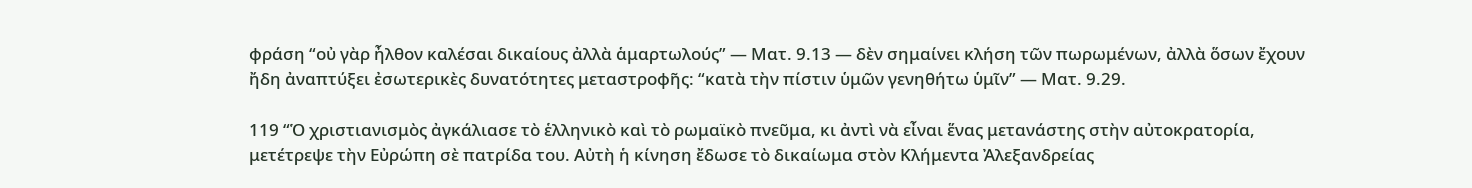φράση “οὐ γὰρ ἦλθον καλέσαι δικαίους ἀλλὰ ἁμαρτωλούς” — Ματ. 9.13 — δὲν σημαίνει κλήση τῶν πωρωμένων, ἀλλὰ ὅσων ἔχουν ἤδη ἀναπτύξει ἐσωτερικὲς δυνατότητες μεταστροφῆς: “κατὰ τὴν πίστιν ὑμῶν γενηθήτω ὑμῖν” — Ματ. 9.29.

119 “Ὁ χριστιανισμὸς ἀγκάλιασε τὸ ἑλληνικὸ καὶ τὸ ρωμαϊκὸ πνεῦμα, κι ἀντὶ νὰ εἶναι ἕνας μετανάστης στὴν αὐτοκρατορία, μετέτρεψε τὴν Εὐρώπη σὲ πατρίδα του. Αὐτὴ ἡ κίνηση ἔδωσε τὸ δικαίωμα στὸν Κλήμεντα Ἀλεξανδρείας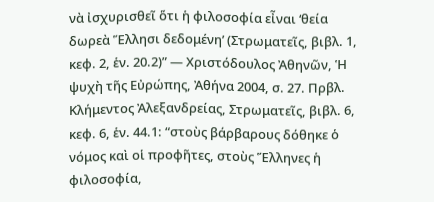νὰ ἰσχυρισθεῖ ὅτι ἡ φιλοσοφία εἶναι ‘θεία δωρεὰ Ἕλλησι δεδομένη’ (Στρωματεῖς, βιβλ. 1, κεφ. 2, ἑν. 20.2)” — Χριστόδουλος Ἀθηνῶν, Ἡ ψυχὴ τῆς Εὐρώπης, Ἀθήνα 2004, σ. 27. Πρβλ. Κλήμεντος Ἀλεξανδρείας, Στρωματεῖς, βιβλ. 6, κεφ. 6, ἑν. 44.1: “στοὺς βάρβαρους δόθηκε ὁ νόμος καὶ οἱ προφῆτες, στοὺς Ἕλληνες ἡ φιλοσοφία,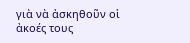γιὰ νὰ ἀσκηθοῦν οἱ ἀκοές τους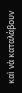καὶ νὰ καταλάβουν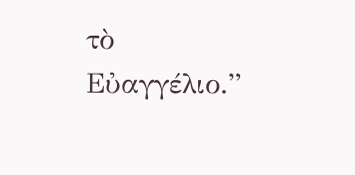τὸ Εὐαγγέλιο.”